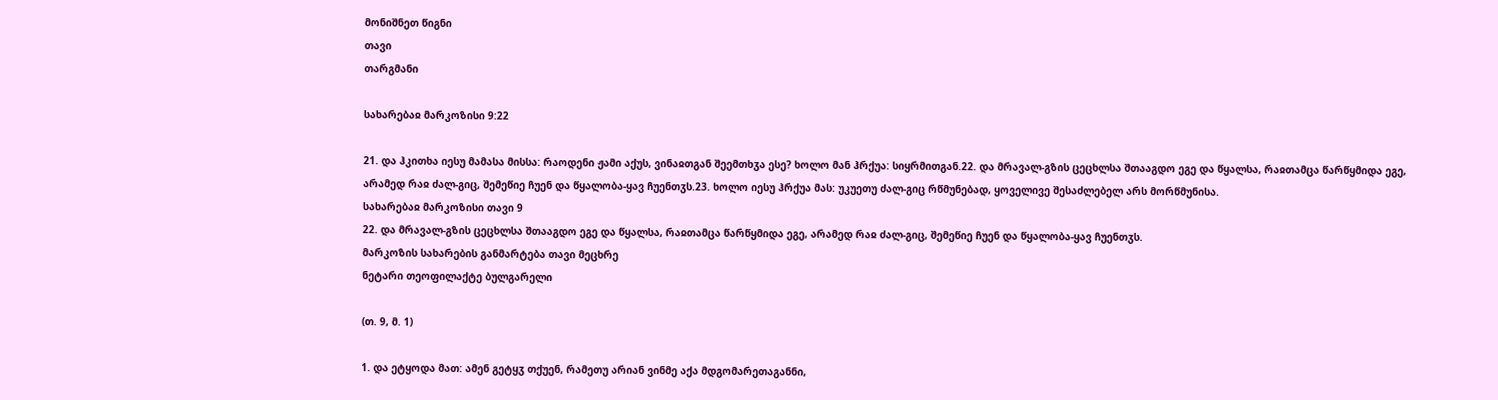მონიშნეთ წიგნი
თავი
თარგმანი

სახარებაჲ მარკოზისი 9:22

21. და ჰკითხა იესუ მამასა მისსა: რაოდენი ჟამი აქუს, ვინაჲთგან შეემთხჳა ესე? ხოლო მან ჰრქუა: სიყრმითგან.22. და მრავალ-გზის ცეცხლსა შთააგდო ეგე და წყალსა, რაჲთამცა წარწყმიდა ეგე, არამედ რაჲ ძალ-გიც, შემეწიე ჩუენ და წყალობა-ყავ ჩუენთჳს.23. ხოლო იესუ ჰრქუა მას: უკუეთუ ძალ-გიც რწმუნებად, ყოველივე შესაძლებელ არს მორწმუნისა.
სახარებაჲ მარკოზისი თავი 9
22. და მრავალ-გზის ცეცხლსა შთააგდო ეგე და წყალსა, რაჲთამცა წარწყმიდა ეგე, არამედ რაჲ ძალ-გიც, შემეწიე ჩუენ და წყალობა-ყავ ჩუენთჳს.
მარკოზის სახარების განმარტება თავი მეცხრე
ნეტარი თეოფილაქტე ბულგარელი

(თ. 9, მ. 1)

1. და ეტყოდა მათ: ამენ გეტყჳ თქუენ, რამეთუ არიან ვინმე აქა მდგომარეთაგანნი,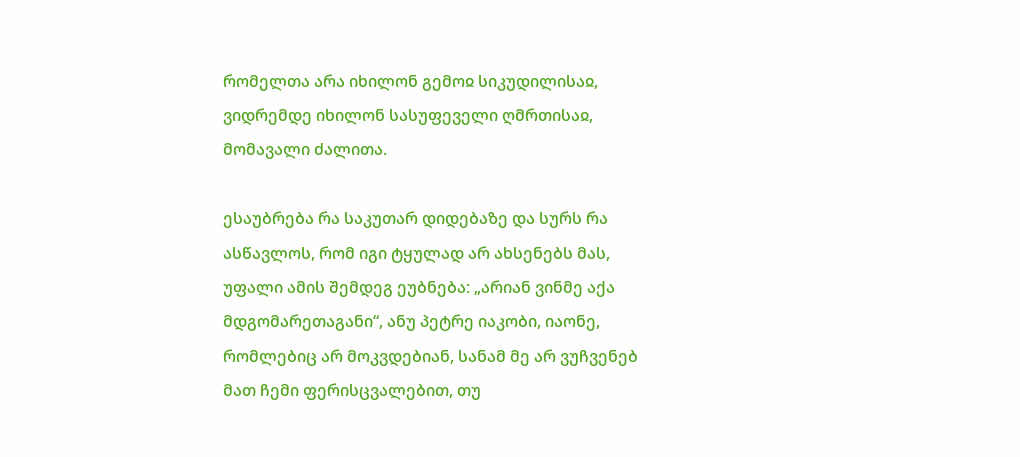რომელთა არა იხილონ გემოჲ სიკუდილისაჲ, ვიდრემდე იხილონ სასუფეველი ღმრთისაჲ, მომავალი ძალითა.

ესაუბრება რა საკუთარ დიდებაზე და სურს რა ასწავლოს, რომ იგი ტყულად არ ახსენებს მას, უფალი ამის შემდეგ ეუბნება: „არიან ვინმე აქა მდგომარეთაგანი“, ანუ პეტრე იაკობი, იაონე, რომლებიც არ მოკვდებიან, სანამ მე არ ვუჩვენებ მათ ჩემი ფერისცვალებით, თუ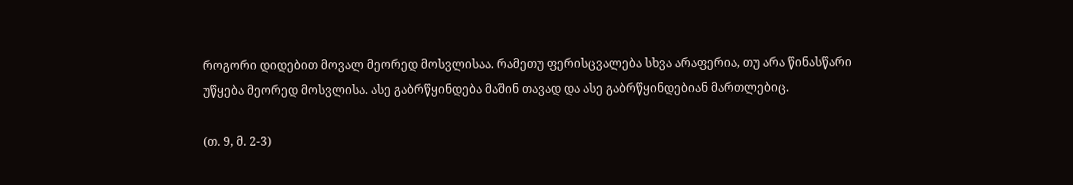როგორი დიდებით მოვალ მეორედ მოსვლისაა. რამეთუ ფერისცვალება სხვა არაფერია, თუ არა წინასწარი უწყება მეორედ მოსვლისა. ასე გაბრწყინდება მაშინ თავად და ასე გაბრწყინდებიან მართლებიც.

(თ. 9, მ. 2-3)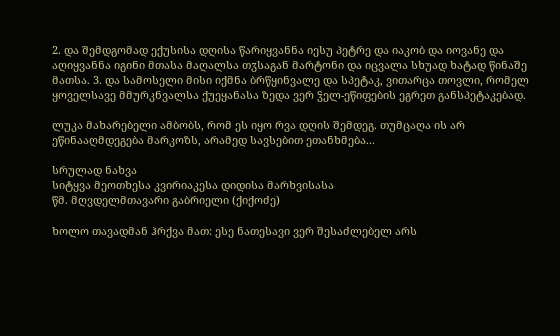2. და შემდგომად ექუსისა დღისა წარიყვანნა იესუ პეტრე და იაკობ და იოვანე და აღიყვანნა იგინი მთასა მაღალსა თჳსაგან მარტონი და იცვალა სხუად ხატად წინაშე მათსა. 3. და სამოსელი მისი იქმნა ბრწყინვალე და სპეტაკ, ვითარცა თოვლი, რომელ ყოველსავე მმურკნვალსა ქუეყანასა ზედა ვერ ჴელ-ეწიფების ეგრეთ განსპეტაკებად.

ლუკა მახარებელი ამბობს, რომ ეს იყო რვა დღის შემდეგ. თუმცაღა ის არ ეწინააღმდეგება მარკოზს, არამედ სავსებით ეთანხმება...

სრულად ნახვა
სიტყვა მეოთხესა კვირიაკესა დიდისა მარხვისასა
წმ. მღვდელმთავარი გაბრიელი (ქიქოძე)

ხოლო თავადმან ჰრქვა მათ: ესე ნათესავი ვერ შესაძლებელ არს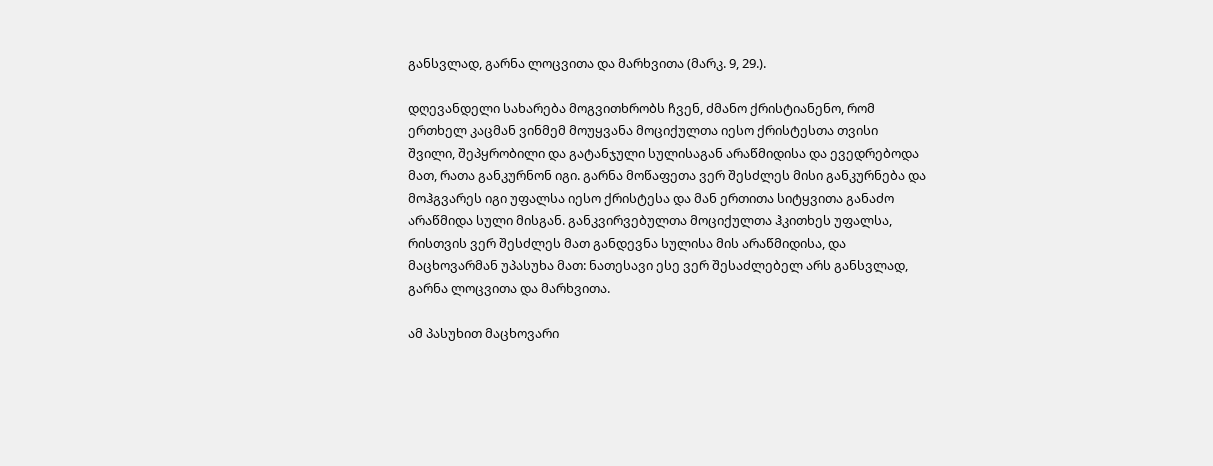განსვლად, გარნა ლოცვითა და მარხვითა (მარკ. 9, 29.).

დღევანდელი სახარება მოგვითხრობს ჩვენ, ძმანო ქრისტიანენო, რომ ერთხელ კაცმან ვინმემ მოუყვანა მოციქულთა იესო ქრისტესთა თვისი შვილი, შეპყრობილი და გატანჯული სულისაგან არაწმიდისა და ევედრებოდა მათ, რათა განკურნონ იგი. გარნა მოწაფეთა ვერ შესძლეს მისი განკურნება და მოჰგვარეს იგი უფალსა იესო ქრისტესა და მან ერთითა სიტყვითა განაძო არაწმიდა სული მისგან. განკვირვებულთა მოციქულთა ჰკითხეს უფალსა, რისთვის ვერ შესძლეს მათ განდევნა სულისა მის არაწმიდისა, და მაცხოვარმან უპასუხა მათ: ნათესავი ესე ვერ შესაძლებელ არს განსვლად, გარნა ლოცვითა და მარხვითა.

ამ პასუხით მაცხოვარი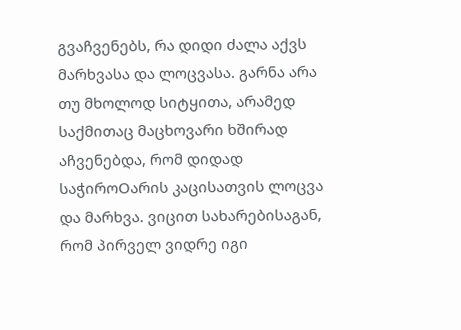გვაჩვენებს, რა დიდი ძალა აქვს მარხვასა და ლოცვასა. გარნა არა თუ მხოლოდ სიტყითა, არამედ საქმითაც მაცხოვარი ხშირად აჩვენებდა, რომ დიდად საჭიროOარის კაცისათვის ლოცვა და მარხვა. ვიცით სახარებისაგან, რომ პირველ ვიდრე იგი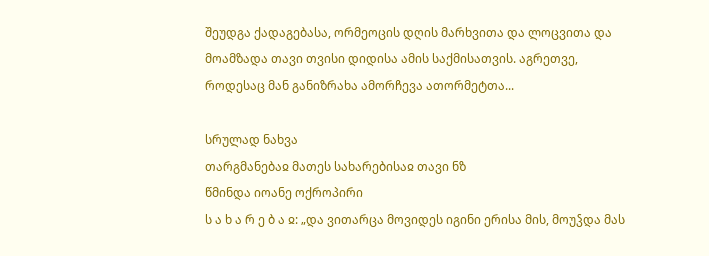შეუდგა ქადაგებასა, ორმეოცის დღის მარხვითა და ლოცვითა და მოამზადა თავი თვისი დიდისა ამის საქმისათვის. აგრეთვე, როდესაც მან განიზრახა ამორჩევა ათორმეტთა...

სრულად ნახვა
თარგმანებაჲ მათეს სახარებისაჲ თავი ნზ
წმინდა იოანე ოქროპირი
ს ა ხ ა რ ე ბ ა ჲ: „და ვითარცა მოვიდეს იგინი ერისა მის, მოუჴდა მას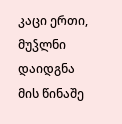კაცი ერთი, მუჴლნი დაიდგნა მის წინაშე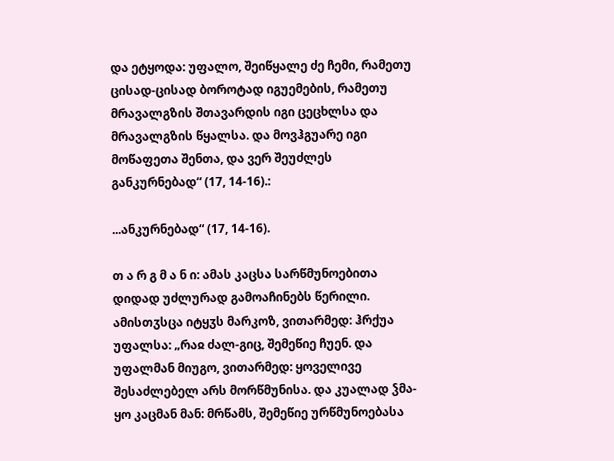და ეტყოდა: უფალო, შეიწყალე ძე ჩემი, რამეთუ ცისად-ცისად ბოროტად იგუემების, რამეთუ მრავალგზის შთავარდის იგი ცეცხლსა და მრავალგზის წყალსა. და მოვჰგუარე იგი მოწაფეთა შენთა, და ვერ შეუძლეს განკურნებად“ (17, 14-16).:

...ანკურნებად“ (17, 14-16).

თ ა რ გ მ ა ნ ი: ამას კაცსა სარწმუნოებითა დიდად უძლურად გამოაჩინებს წერილი. ამისთჳსცა იტყჳს მარკოზ, ვითარმედ: ჰრქუა უფალსა: „რაჲ ძალ-გიც, შემეწიე ჩუენ. და უფალმან მიუგო, ვითარმედ: ყოველივე შესაძლებელ არს მორწმუნისა. და კუალად ჴმა-ყო კაცმან მან: მრწამს, შემეწიე ურწმუნოებასა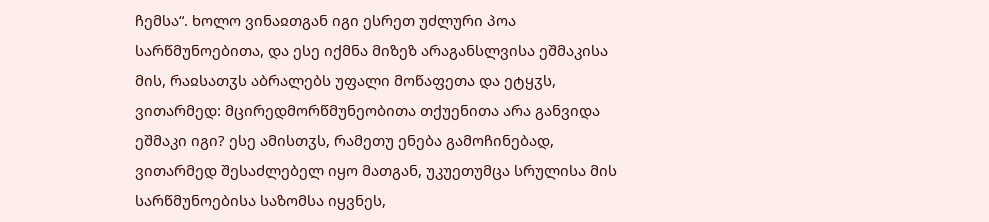ჩემსა“. ხოლო ვინაჲთგან იგი ესრეთ უძლური პოა სარწმუნოებითა, და ესე იქმნა მიზეზ არაგანსლვისა ეშმაკისა მის, რაჲსათჳს აბრალებს უფალი მოწაფეთა და ეტყჳს, ვითარმედ: მცირედმორწმუნეობითა თქუენითა არა განვიდა ეშმაკი იგი? ესე ამისთჳს, რამეთუ ენება გამოჩინებად, ვითარმედ შესაძლებელ იყო მათგან, უკუეთუმცა სრულისა მის სარწმუნოებისა საზომსა იყვნეს,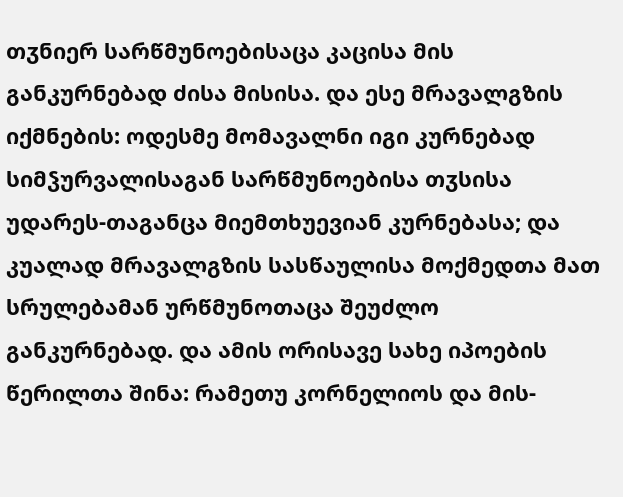თჳნიერ სარწმუნოებისაცა კაცისა მის განკურნებად ძისა მისისა. და ესე მრავალგზის იქმნების: ოდესმე მომავალნი იგი კურნებად სიმჴურვალისაგან სარწმუნოებისა თჳსისა უდარეს-თაგანცა მიემთხუევიან კურნებასა; და კუალად მრავალგზის სასწაულისა მოქმედთა მათ სრულებამან ურწმუნოთაცა შეუძლო განკურნებად. და ამის ორისავე სახე იპოების წერილთა შინა: რამეთუ კორნელიოს და მის-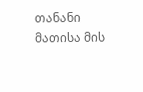თანანი მათისა მის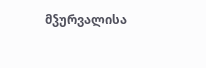მჴურვალისა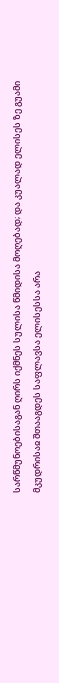სარწმუნოებისაგან ღირს იქმნეს სულისა წმიდისა მოღებად; და კუალად ელისეს ზე გუამი მკუდრისაჲ შთააგდეს საფლავსა ელისესსა არა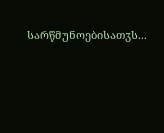სარწმუნოებისათჳს...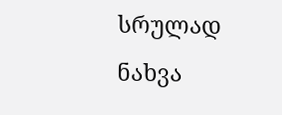სრულად ნახვა